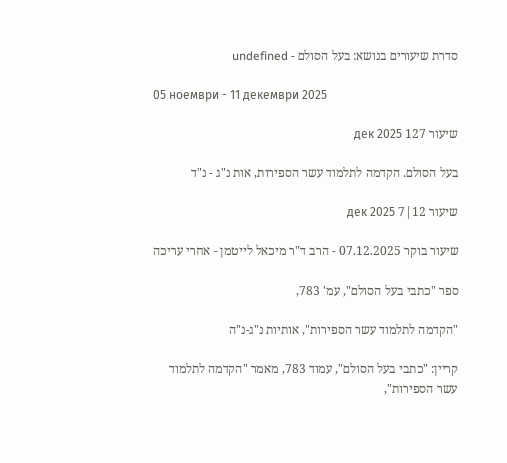סדרת שיעורים בנושא: בעל הסולם - undefined

05 ноември - 11 декември 2025

שיעור 127 дек 2025

בעל הסולם. הקדמה לתלמוד עשר הספירות, אות נ"ג - נ"ד

שיעור 12|7 дек 2025

שיעור בוקר 07.12.2025 - הרב ד"ר מיכאל לייטמן - אחרי עריכה

ספר "כתבי בעל הסולם", עמ' 783,

"הקדמה לתלמוד עשר הספירות", אותיות נ"ג-נ"ה

קריין: "כתבי בעל הסולם", עמוד 783, מאמר "הקדמה לתלמוד עשר הספירות",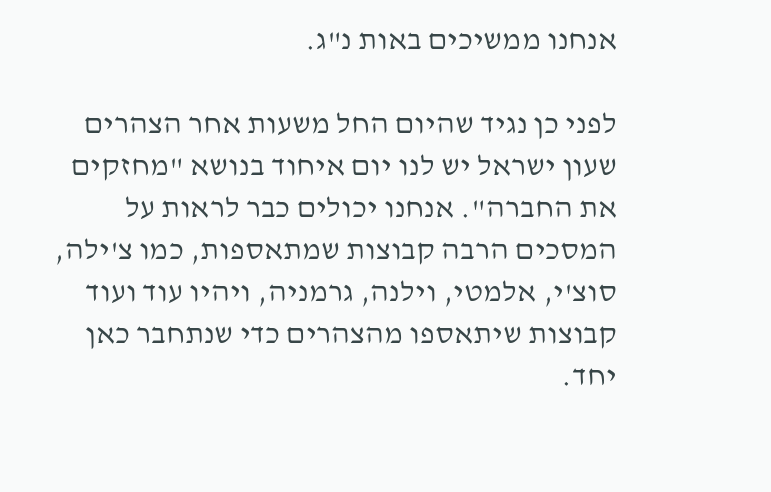אנחנו ממשיכים באות נ"ג.

לפני כן נגיד שהיום החל משעות אחר הצהרים שעון ישראל יש לנו יום איחוד בנושא "מחזקים את החברה". אנחנו יכולים כבר לראות על המסכים הרבה קבוצות שמתאספות, כמו צ'ילה, סוצ'י, אלמטי, וילנה, גרמניה, ויהיו עוד ועוד קבוצות שיתאספו מהצהרים כדי שנתחבר כאן יחד.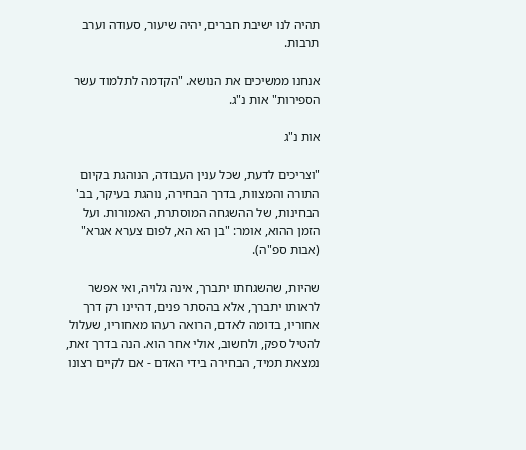תהיה לנו ישיבת חברים, יהיה שיעור, סעודה וערב תרבות.

אנחנו ממשיכים את הנושא. "הקדמה לתלמוד עשר הספירות" אות נ"ג.

אות נ"ג

"וצריכים לדעת, שכל ענין העבודה, הנוהגת בקיום התורה והמצוות, בדרך הבחירה, נוהגת בעיקר, בב' הבחינות, של ההשגחה המוסתרת, האמורות. ועל הזמן ההוא, אומר: "בן הא הא, לפום צערא אגרא" (אבות ספ"ה).

שהיות, שהשגחתו יתברך, אינה גלויה, ואי אפשר לראותו יתברך, אלא בהסתר פנים, דהיינו רק דרך אחוריו, בדומה לאדם, הרואה רעהו מאחוריו, שעלול להטיל ספק, ולחשוב, אולי אחר הוא. הנה בדרך זאת, נמצאת תמיד, הבחירה בידי האדם - אם לקיים רצונו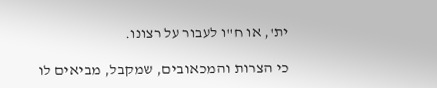ית', או ח"ו לעבור על רצונו.

כי הצרות והמכאובים, שמקבל, מביאים לו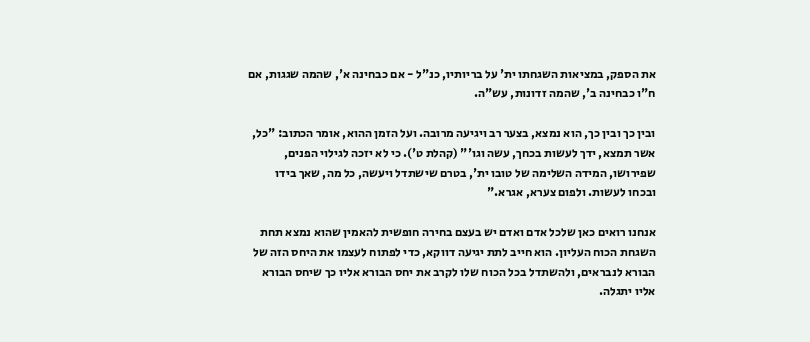את הספק, במציאות השגחתו ית' על בריותיו, כנ"ל - אם כבחינה א', שהמה שגגות, אם ח"ו כבחינה ב', שהמה זדונות, עש"ה.

ובין כך ובין כך, הוא נמצא, בצער רב ויגיעה מרובה. ועל הזמן ההוא, אומר הכתוב: "כל, אשר תמצא, ידך לעשות בכחך, עשה וגו'" (קהלת ט'). כי לא יזכה לגילוי הפנים, שפירושו, המידה השלימה של טובו ית', בטרם שישתדל ויעשה, כל מה, שאך בידו ובכחו לעשות. ולפום צערא, אגרא."

אנחנו רואים כאן שלכל אדם ואדם יש בעצם בחירה חופשית להאמין שהוא נמצא תחת השגחת הכוח העליון. הוא חייב לתת יגיעה דווקא, כדי לפתוח לעצמו את היחס הזה של הבורא לנבראים, ולהשתדל בכל הכוח שלו לקרב את יחס הבורא אליו כך שיחס הבורא אליו יתגלה.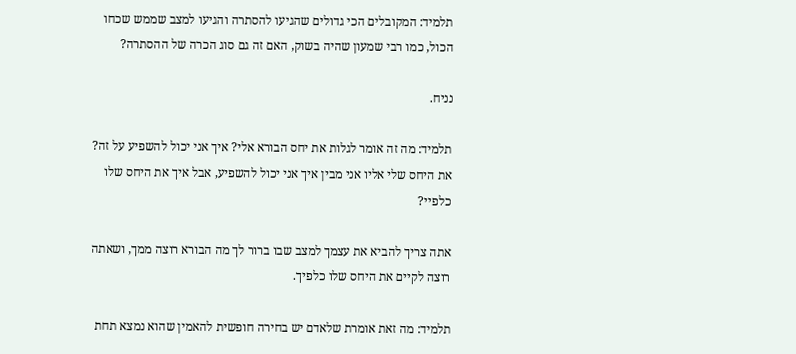תלמיד: המקובלים הכי גדולים שהגיעו להסתרה והגיעו למצב שממש שכחו הכול, כמו רבי שמעון שהיה בשוק, האם זה גם סוג הכרה של ההסתרה?

נניח.

תלמיד: מה זה אומר לגלות את יחס הבורא אלי? איך אני יכול להשפיע על זה? את היחס שלי אליו אני מבין איך אני יכול להשפיע, אבל איך את היחס שלו כלפיי?

אתה צריך להביא את עצמך למצב שבו ברור לך מה הבורא רוצה ממך, ושאתה רוצה לקיים את היחס שלו כלפיך.

תלמיד: מה זאת אומרת שלאדם יש בחירה חופשית להאמין שהוא נמצא תחת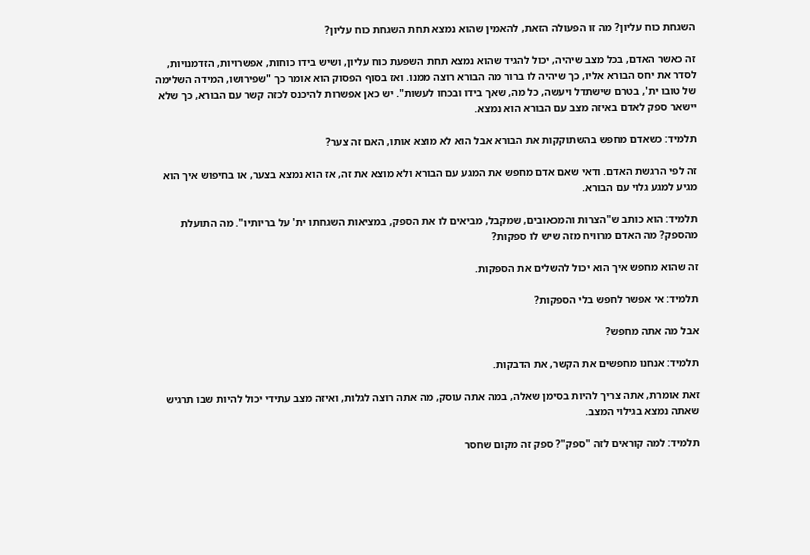השגחת כוח עליון? מה זו הפעולה הזאת, להאמין שהוא נמצא תחת השגחת כוח עליון?

זה כאשר האדם, בכל מצב שיהיה, יכול להגיד שהוא נמצא תחת השפעת כוח עליון, ושיש בידו כוחות, אפשרויות, הזדמנויות, לסדר את יחס הבורא אליו, כך שיהיה לו ברור מה הבורא רוצה ממנו. ואז בסוף הפסוק הוא אומר כך "שפירושו, המידה השלימה של טובו ית', בטרם שישתדל ויעשה, כל מה, שאך בידו ובכחו לעשות". יש כאן אפשרות להיכנס לכזה קשר עם הבורא, כך שלא יישאר ספק לאדם באיזה מצב עם הבורא הוא נמצא.

תלמיד: כשאדם מחפש בהשתוקקות את הבורא אבל הוא לא מוצא אותו, האם זה צער?

זה לפי הרגשת האדם. ודאי שאם אדם מחפש את המגע עם הבורא ולא מוצא את זה, אז הוא נמצא בצער, או בחיפוש איך הוא מגיע למגע גלוי עם הבורא.

תלמיד: הוא כותב ש"הצרות והמכאובים, שמקבל, מביאים לו את הספק, במציאות השגחתו ית' על בריותיו". מה התועלת מהספק? מה האדם מרוויח מזה שיש לו ספקות?

זה שהוא מחפש איך הוא יכול להשלים את הספקות.

תלמיד: אי אפשר לחפש בלי הספקות?

אבל מה אתה מחפש?

תלמיד: אנחנו מחפשים את הקשר, את הדבקות.

זאת אומרת, אתה צריך להיות בסימן שאלה, במה אתה עוסק, מה אתה רוצה לגלות, ואיזה מצב עתידי יכול להיות שבו תרגיש שאתה נמצא בגילוי המצב.

תלמיד: למה קוראים לזה "ספק"? ספק זה מקום שחסר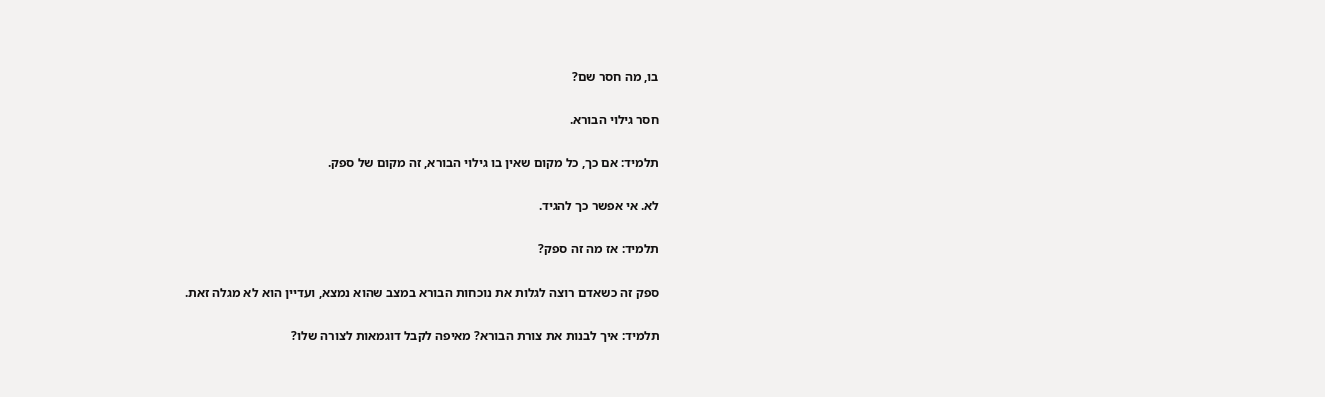בו, מה חסר שם?

חסר גילוי הבורא.

תלמיד: אם כך, כל מקום שאין בו גילוי הבורא, זה מקום של ספק.

לא. אי אפשר כך להגיד.

תלמיד: אז מה זה ספק?

ספק זה כשאדם רוצה לגלות את נוכחות הבורא במצב שהוא נמצא, ועדיין הוא לא מגלה זאת.

תלמיד: איך לבנות את צורת הבורא? מאיפה לקבל דוגמאות לצורה שלו?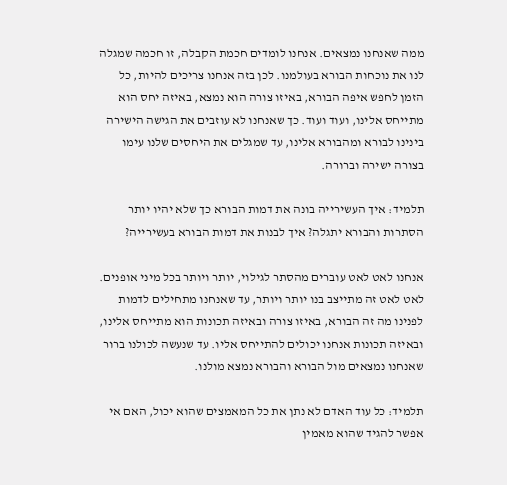ממה שאנחנו נמצאים. אנחנו לומדים חכמת הקבלה, זו חכמה שמגלה לנו את נוכחות הבורא בעולמנו. לכן בזה אנחנו צריכים להיות, כל הזמן לחפש איפה הבורא, באיזו צורה הוא נמצא, באיזה יחס הוא מתייחס אלינו, ועוד ועוד. כך שאנחנו לא עוזבים את הגישה הישירה בינינו לבורא ומהבורא אלינו, עד שמגלים את היחסים שלנו עימו בצורה ישירה וברורה.

תלמיד: איך העשירייה בונה את דמות הבורא כך שלא יהיו יותר הסתרות והבורא יתגלה? איך לבנות את דמות הבורא בעשירייה?

אנחנו לאט לאט עוברים מהסתר לגילוי, יותר ויותר בכל מיני אופנים. לאט לאט זה מתייצב בנו יותר ויותר, עד שאנחנו מתחילים לדמות לפנינו מה זה הבורא, באיזו צורה ובאיזה תכונות הוא מתייחס אלינו, ובאיזה תכונות אנחנו יכולים להתייחס אליו. עד שנעשה לכולנו ברור שאנחנו נמצאים מול הבורא והבורא נמצא מולנו.

תלמיד: כל עוד האדם לא נתן את כל המאמצים שהוא יכול, האם אי אפשר להגיד שהוא מאמין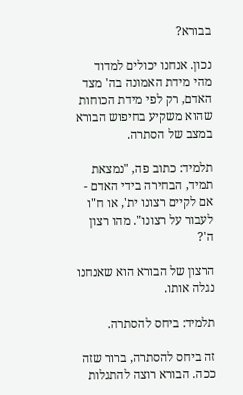בבורא?

נכון. אנחנו יכולים למדוד מהי מידת האמונה בה' מצד האדם, רק לפי מידת הכוחות שהוא משקיע בחיפוש הבורא במצב של הסתרה.

תלמיד: כתוב פה, "נמצאת תמיד, הבחירה בידי האדם - אם לקיים רצונו ית', או ח"ו לעבור על רצונו". מהו רצון ה'?

הרצון של הבורא הוא שאנחנו נגלה אותו.

תלמיד: ביחס להסתרה.

זה ביחס להסתרה, ברור שזה ככה. הבורא רוצה להתגלות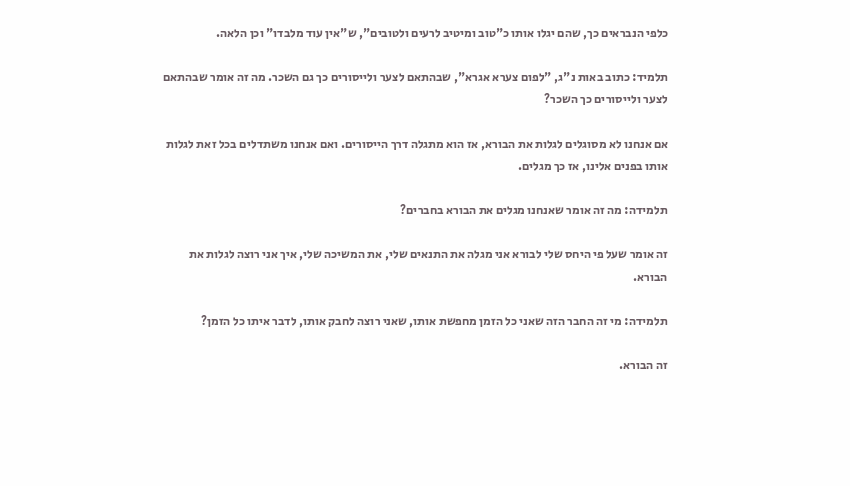כלפי הנבראים כך, שהם יגלו אותו כ"טוב ומיטיב לרעים ולטובים", ש"אין עוד מלבדו" וכן הלאה.

תלמיד: כתוב באות נ"ג, "לפום צערא אגרא", שבהתאם לצער ולייסורים כך גם השכר. מה זה אומר שבהתאם לצער ולייסורים כך השכר?

אם אנחנו לא מסוגלים לגלות את הבורא, אז הוא מתגלה דרך הייסורים. ואם אנחנו משתדלים בכל זאת לגלות אותו בפנים אלינו, אז כך מגלים.

תלמידה: מה זה אומר שאנחנו מגלים את הבורא בחברים?

זה אומר שעל פי היחס שלי לבורא אני מגלה את התנאים שלי, את המשיכה שלי, איך אני רוצה לגלות את הבורא.

תלמידה: מי זה החבר הזה שאני כל הזמן מחפשת אותו, שאני רוצה לחבק אותו, לדבר איתו כל הזמן?

זה הבורא.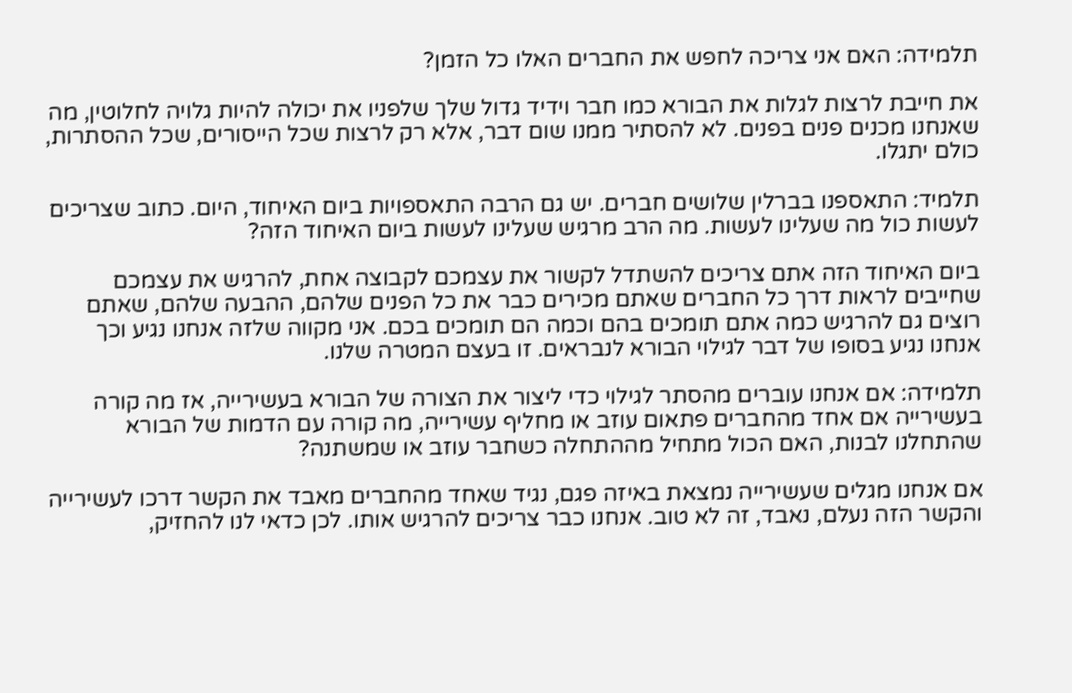תלמידה: האם אני צריכה לחפש את החברים האלו כל הזמן?

את חייבת לרצות לגלות את הבורא כמו חבר וידיד גדול שלך שלפניו את יכולה להיות גלויה לחלוטין, מה שאנחנו מכנים פנים בפנים. לא להסתיר ממנו שום דבר, אלא רק לרצות שכל הייסורים, שכל ההסתרות, כולם יתגלו.

תלמיד: התאספנו בברלין שלושים חברים. יש גם הרבה התאספויות ביום האיחוד, היום. כתוב שצריכים לעשות כול מה שעלינו לעשות. מה הרב מרגיש שעלינו לעשות ביום האיחוד הזה?

ביום האיחוד הזה אתם צריכים להשתדל לקשור את עצמכם לקבוצה אחת, להרגיש את עצמכם שחייבים לראות דרך כל החברים שאתם מכירים כבר את כל הפנים שלהם, ההבעה שלהם, שאתם רוצים גם להרגיש כמה אתם תומכים בהם וכמה הם תומכים בכם. אני מקווה שלזה אנחנו נגיע וכך אנחנו נגיע בסופו של דבר לגילוי הבורא לנבראים. זו בעצם המטרה שלנו.

תלמידה: אם אנחנו עוברים מהסתר לגילוי כדי ליצור את הצורה של הבורא בעשירייה, אז מה קורה בעשירייה אם אחד מהחברים פתאום עוזב או מחליף עשירייה, מה קורה עם הדמות של הבורא שהתחלנו לבנות, האם הכול מתחיל מההתחלה כשחבר עוזב או שמשתנה?

אם אנחנו מגלים שעשירייה נמצאת באיזה פגם, נגיד שאחד מהחברים מאבד את הקשר דרכו לעשירייה והקשר הזה נעלם, נאבד, זה לא טוב. אנחנו כבר צריכים להרגיש אותו. לכן כדאי לנו להחזיק,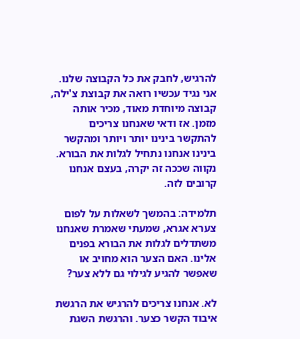להרגיש, לחבק את כל הקבוצה שלנו. אני נגיד עכשיו רואה את קבוצת צ'ילה, קבוצה מיוחדת מאוד, מכיר אותה מזמן. אז ודאי שאנחנו צריכים להתקשר בינינו יותר ויותר ומהקשר בינינו אנחנו נתחיל לגלות את הבורא. נקווה שככה זה יקרה, בעצם אנחנו קרובים לזה.

תלמידה: בהמשך לשאלות על לפום צערא אגרא, שמעתי שאמרת שאנחנו משתדלים לגלות את הבורא בפנים אלינו. האם הצער הוא מחויב או שאפשר להגיע לגילוי גם ללא צער?

לא. אנחנו צריכים להרגיש את הרגשת איבוד הקשר כצער. והרגשת השגת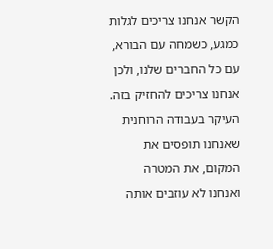הקשר אנחנו צריכים לגלות כמגע, כשמחה עם הבורא, עם כל החברים שלנו, ולכן אנחנו צריכים להחזיק בזה. העיקר בעבודה הרוחנית שאנחנו תופסים את המקום, את המטרה ואנחנו לא עוזבים אותה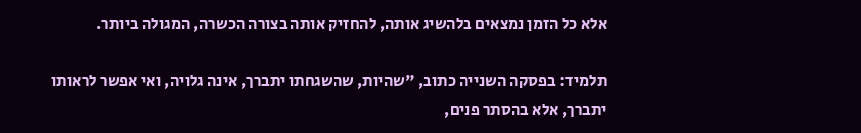אלא כל הזמן נמצאים בלהשיג אותה, להחזיק אותה בצורה הכשרה, המגולה ביותר.

תלמיד: בפסקה השנייה כתוב, "שהיות, שהשגחתו יתברך, אינה גלויה, ואי אפשר לראותו יתברך, אלא בהסתר פנים,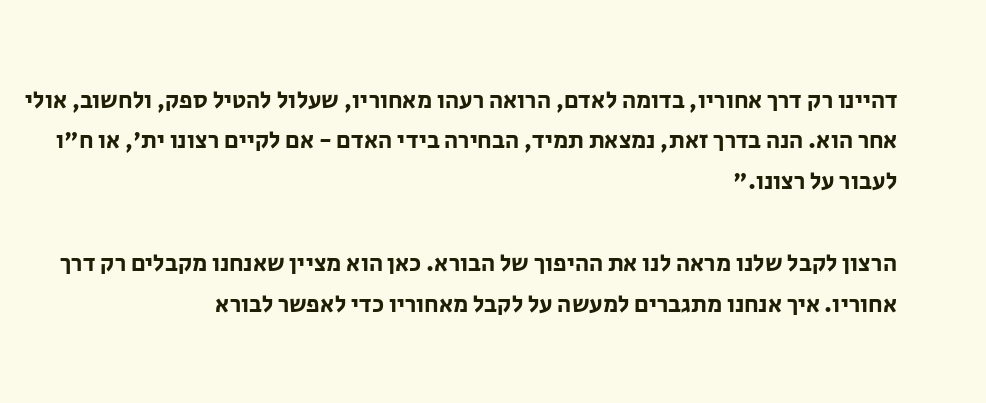דהיינו רק דרך אחוריו, בדומה לאדם, הרואה רעהו מאחוריו, שעלול להטיל ספק, ולחשוב, אולי אחר הוא. הנה בדרך זאת, נמצאת תמיד, הבחירה בידי האדם - אם לקיים רצונו ית', או ח"ו לעבור על רצונו."

הרצון לקבל שלנו מראה לנו את ההיפוך של הבורא. כאן הוא מציין שאנחנו מקבלים רק דרך אחוריו. איך אנחנו מתגברים למעשה על לקבל מאחוריו כדי לאפשר לבורא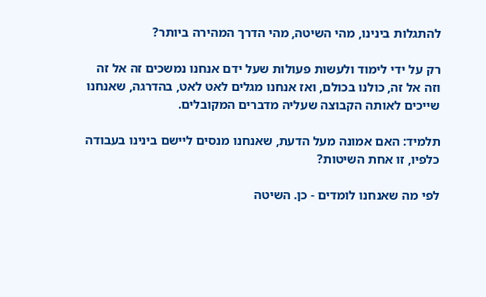להתגלות בינינו, מהי השיטה, מהי הדרך המהירה ביותר?

רק על ידי לימוד ולעשות פעולות שעל ידם אנחנו נמשכים זה אל זה וזה אל זה, כולנו בכולם, ואז אנחנו מגלים לאט לאט, בהדרגה, שאנחנו שייכים לאותה הקבוצה שעליה מדברים המקובלים.

תלמיד: האם אמונה מעל הדעת, שאנחנו מנסים ליישם בינינו בעבודה כלפיו, זו אחת השיטות?

לפי מה שאנחנו לומדים - כן. השיטה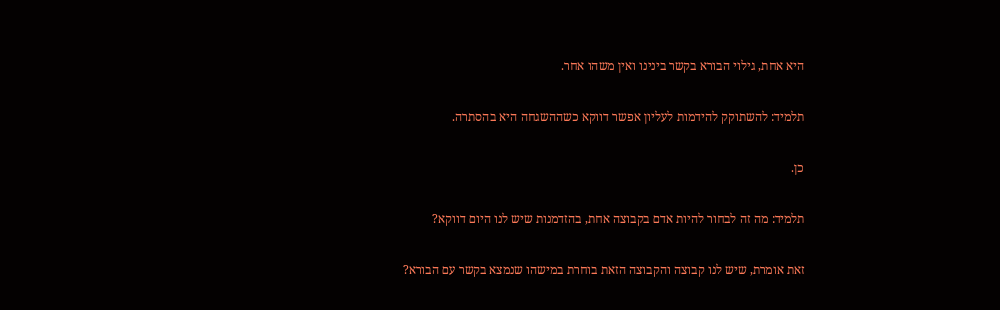היא אחת, גילוי הבורא בקשר בינינו ואין משהו אחר.

תלמיד: להשתוקק להידמות לעליון אפשר דווקא כשההשגחה היא בהסתרה.

כן.

תלמיד: מה זה לבחור להיות אדם בקבוצה אחת, בהזדמנות שיש לנו היום דווקא?

זאת אומרת, שיש לנו קבוצה והקבוצה הזאת בוחרת במישהו שנמצא בקשר עם הבורא?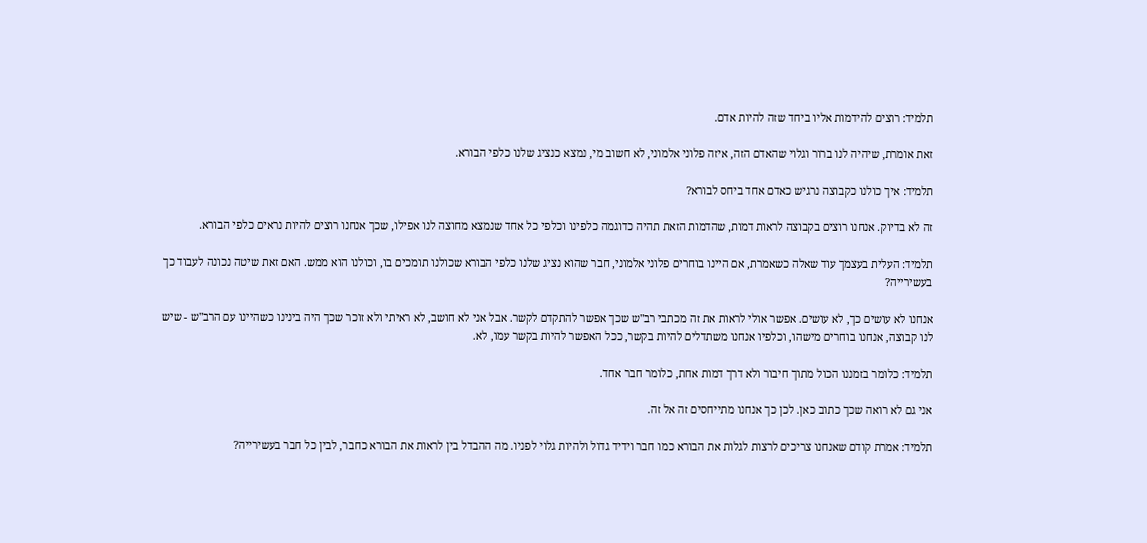תלמיד: רוצים להידמות אליו ביחד שזה להיות אדם.

זאת אומרת, שיהיה לנו ברור וגלוי שהאדם הזה, איזה פלוני אלמוני, לא חשוב מי, נמצא כנציג שלנו כלפי הבורא.

תלמיד: איך כולנו כקבוצה נרגיש כאדם אחד ביחס לבורא?

זה לא בדיוק. אנחנו רוצים בקבוצה לראות דמות, שהדמות הזאת תהיה כדוגמה כלפינו וכלפי כל אחד שנמצא מחוצה לנו אפילו, שכך אנחנו רוצים להיות נראים כלפי הבורא.

תלמיד: העלית בעצמך עוד שאלה כשאמרת, אם היינו בוחרים פלוני אלמוני, חבר שהוא נציג שלנו כלפי הבורא שכולנו תומכים בו, וכולנו הוא ממש. האם זאת שיטה נכונה לעבוד כך בעשירייה?

אנחנו לא עושים כך, לא עושים. אפשר אולי לראות את זה מכתבי רב"ש שכך אפשר להתקדם לקשר. אבל אני לא חושב, לא ראיתי ולא זוכר שכך היה בינינו כשהיינו עם הרב"ש - שיש לנו קבוצה, אנחנו בוחרים מישהו, וכלפיו אנחנו משתדלים להיות בקשר, ככל האפשר להיות בקשר עמו, לא.

תלמיד: כלומר בזמננו הכול מתוך חיבור ולא דרך דמות אחת, כלומר חבר אחד.

אני גם לא רואה שכך כתוב כאן. לכן כך אנחנו מתייחסים זה אל זה.

תלמיד: אמרת קודם שאנחנו צריכים לרצות לגלות את הבורא כמו חבר וידיד גדול ולהיות גלוי לפניו. מה ההבדל בין לראות את הבורא כחבר, לבין כל חבר בעשירייה?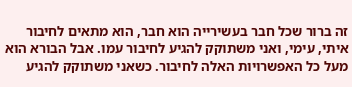זה ברור שכל חבר בעשירייה הוא חבר, הוא מתאים לחיבור איתי, עימי, ואני משתוקק להגיע לחיבור עמו. אבל הבורא הוא מעל כל האפשרויות האלה לחיבור. כשאני משתוקק להגיע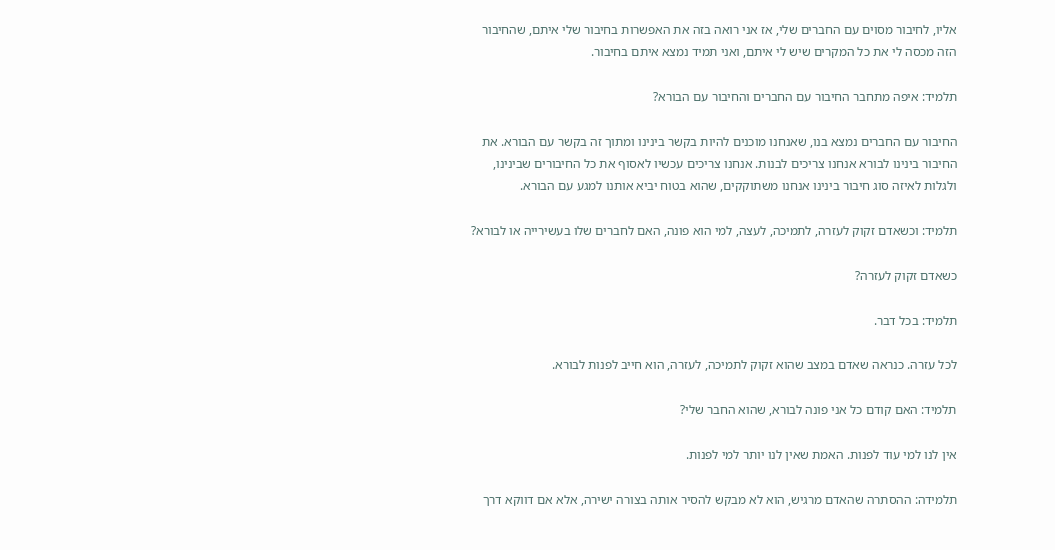אליו, לחיבור מסוים עם החברים שלי, אז אני רואה בזה את האפשרות בחיבור שלי איתם, שהחיבור הזה מכסה לי את כל המקרים שיש לי איתם, ואני תמיד נמצא איתם בחיבור.

תלמיד: איפה מתחבר החיבור עם החברים והחיבור עם הבורא?

החיבור עם החברים נמצא בנו, שאנחנו מוכנים להיות בקשר בינינו ומתוך זה בקשר עם הבורא. את החיבור בינינו לבורא אנחנו צריכים לבנות. אנחנו צריכים עכשיו לאסוף את כל החיבורים שבינינו, ולגלות לאיזה סוג חיבור בינינו אנחנו משתוקקים, שהוא בטוח יביא אותנו למגע עם הבורא.

תלמיד: וכשאדם זקוק לעזרה, לתמיכה, לעצה, למי הוא פונה, האם לחברים שלו בעשירייה או לבורא?

כשאדם זקוק לעזרה?

תלמיד: בכל דבר.

לכל עזרה. כנראה שאדם במצב שהוא זקוק לתמיכה, לעזרה, הוא חייב לפנות לבורא.

תלמיד: האם קודם כל אני פונה לבורא, שהוא החבר שלי?

אין לנו למי עוד לפנות. האמת שאין לנו יותר למי לפנות.

תלמידה: ההסתרה שהאדם מרגיש, הוא לא מבקש להסיר אותה בצורה ישירה, אלא אם דווקא דרך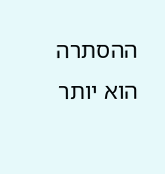ההסתרה הוא יותר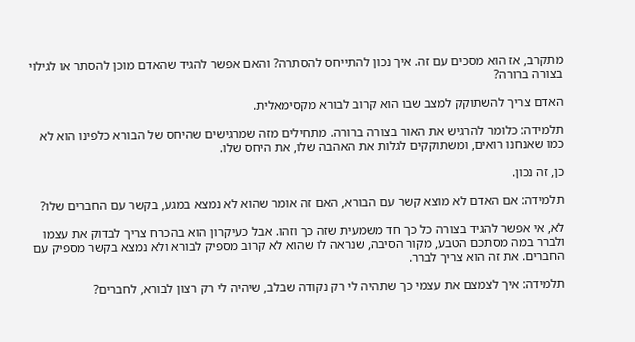מתקרב, אז הוא מסכים עם זה. איך נכון להתייחס להסתרה? והאם אפשר להגיד שהאדם מוכן להסתר או לגילוי בצורה ברורה?

האדם צריך להשתוקק למצב שבו הוא קרוב לבורא מקסימאלית.

תלמידה: כלומר להרגיש את האור בצורה ברורה. מתחילים מזה שמרגישים שהיחס של הבורא כלפינו הוא לא כמו שאנחנו רואים, ומשתוקקים לגלות את האהבה שלו, את היחס שלו.

כן, זה נכון.

תלמידה: אם האדם לא מוצא קשר עם הבורא, האם זה אומר שהוא לא נמצא במגע, בקשר עם החברים שלו?

לא, אי אפשר להגיד בצורה כל כך חד משמעית שזה כך וזהו. אבל כעיקרון הוא בהכרח צריך לבדוק את עצמו ולברר במה מסתכם הטבע, מקור הסיבה, שנראה לו שהוא לא קרוב מספיק לבורא ולא נמצא בקשר מספיק עם החברים. את זה הוא צריך לברר.

תלמידה: איך לצמצם את עצמי כך שתהיה לי רק נקודה שבלב, שיהיה לי רק רצון לבורא, לחברים?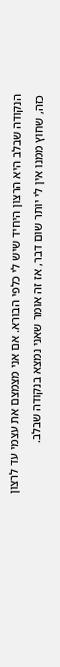הנקודה שבלב היא הרצון היחיד שיש לי כלפי הבורא. אם אני מצמצם את עצמי עד לרצון כזה, שחוץ ממנו אין לי יותר שום דבר, אז זה אומר שאני נמצא בנקודה שבלב.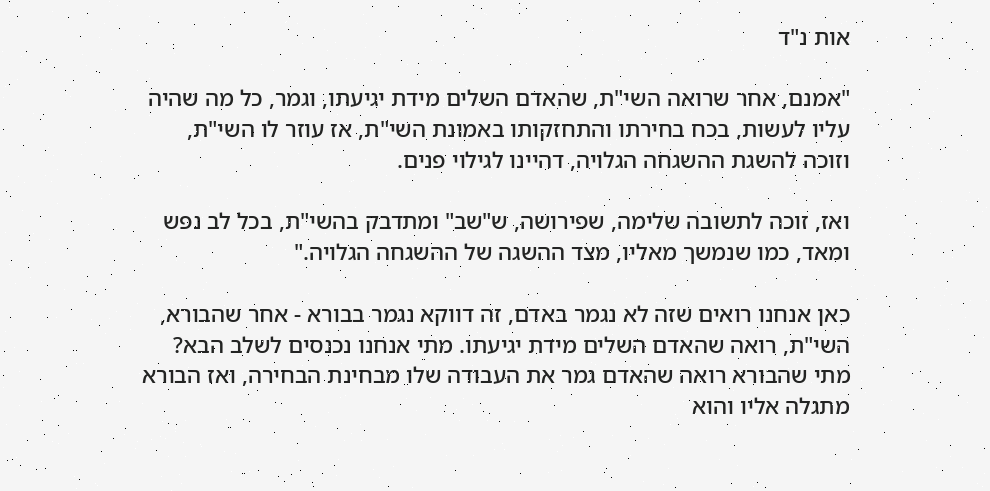אות נ"ד

"אמנם, אחר שרואה השי"ת, שהאדם השלים מידת יגיעתו, וגמר, כל מה שהיה עליו לעשות, בכח בחירתו והתחזקותו באמונת השי"ת, אז עוזר לו השי"ת, וזוכה להשגת ההשגחה הגלויה, דהיינו לגילוי פנים.

ואז, זוכה לתשובה שלימה, שפירושה, ש"שב" ומתדבק בהשי"ת, בכל לב נפש ומאד, כמו שנמשך מאליו, מצד ההשגה של ההשגחה הגלויה."

כאן אנחנו רואים שזה לא נגמר באדם, זה דווקא נגמר בבורא - אחר שהבורא, השי"ת, רואה שהאדם השלים מידת יגיעתו. מתי אנחנו נכנסים לשלב הבא? מתי שהבורא רואה שהאדם גמר את העבודה שלו מבחינת הבחירה, ואז הבורא מתגלה אליו והוא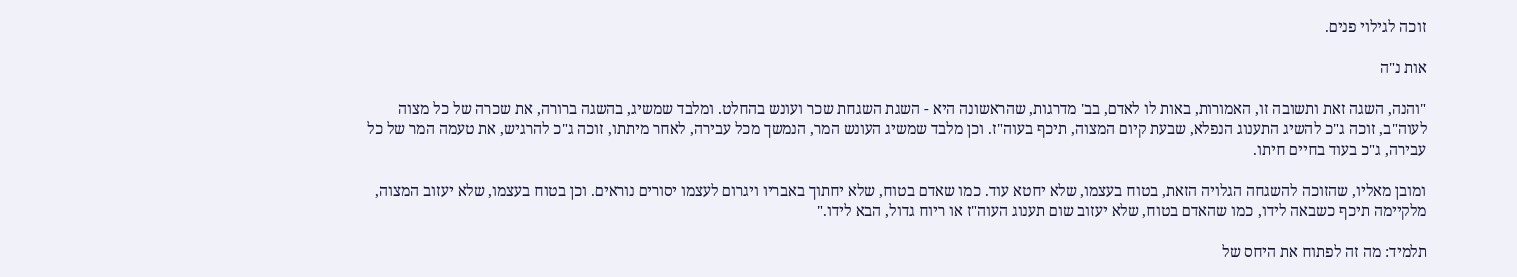זוכה לגילוי פנים.

אות נ"ה

"והנה, השגה זאת ותשובה זו, האמורות, באות לו לאדם, בב' מדרגות, שהראשונה היא - השגת השגחת שכר ועונש בהחלט. ומלבד שמשיג, בהשגה ברורה, את שכרה של כל מצוה לעוה"ב, זוכה ג"כ להשיג התענוג הנפלא, שבעת קיום המצוה, תיכף בעוה"ז. וכן מלבד שמשיג העונש המר, הנמשך מכל עבירה, לאחר מיתתו, זוכה ג"כ להרגיש, את טעמה המר של כל עבירה, ג"כ בעוד בחיים חיתו.

ומובן מאליו, שהזוכה להשגחה הגלויה הזאת, בטוח בעצמו, שלא יחטא עוד. כמו שאדם בטוח, שלא יחתוך באבריו ויגרום לעצמו יסורים נוראים. וכן בטוח בעצמו, שלא יעזוב המצוה, מלקיימה תיכף כשבאה לידו, כמו שהאדם בטוח, שלא יעזוב שום תענוג העוה"ז או ריוח גדול, הבא לידו."

תלמיד: מה זה לפתוח את היחס של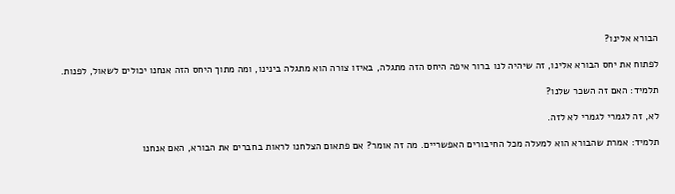הבורא אלינו?

לפתוח את יחס הבורא אלינו, זה שיהיה לנו ברור איפה היחס הזה מתגלה, באיזו צורה הוא מתגלה בינינו, ומה מתוך היחס הזה אנחנו יכולים לשאול, לפנות.

תלמיד: האם זה השכר שלנו?

לא, זה לגמרי לגמרי לא לזה.

תלמיד: אמרת שהבורא הוא למעלה מכל החיבורים האפשריים. מה זה אומר? אם פתאום הצלחנו לראות בחברים את הבורא, האם אנחנו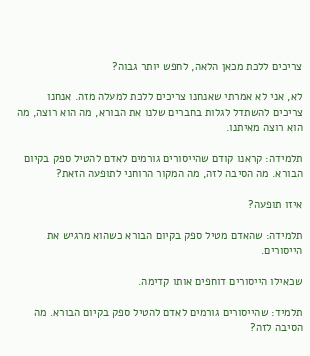צריכים ללכת מכאן הלאה, לחפש יותר גבוה?

לא, אני לא אמרתי שאנחנו צריכים ללכת למעלה מזה. אנחנו צריכים להשתדל לגלות בחברים שלנו את הבורא, מה הוא רוצה, מה הוא רוצה מאיתנו.

תלמידה: קראנו קודם שהייסורים גורמים לאדם להטיל ספק בקיום הבורא. מה הסיבה לזה, מה המקור הרוחני לתופעה הזאת?

איזו תופעה?

תלמידה: שהאדם מטיל ספק בקיום הבורא כשהוא מרגיש את הייסורים.

שכאילו הייסורים דוחפים אותו קדימה.

תלמיד: שהייסורים גורמים לאדם להטיל ספק בקיום הבורא. מה הסיבה לזה?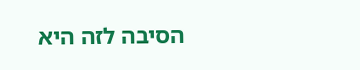הסיבה לזה היא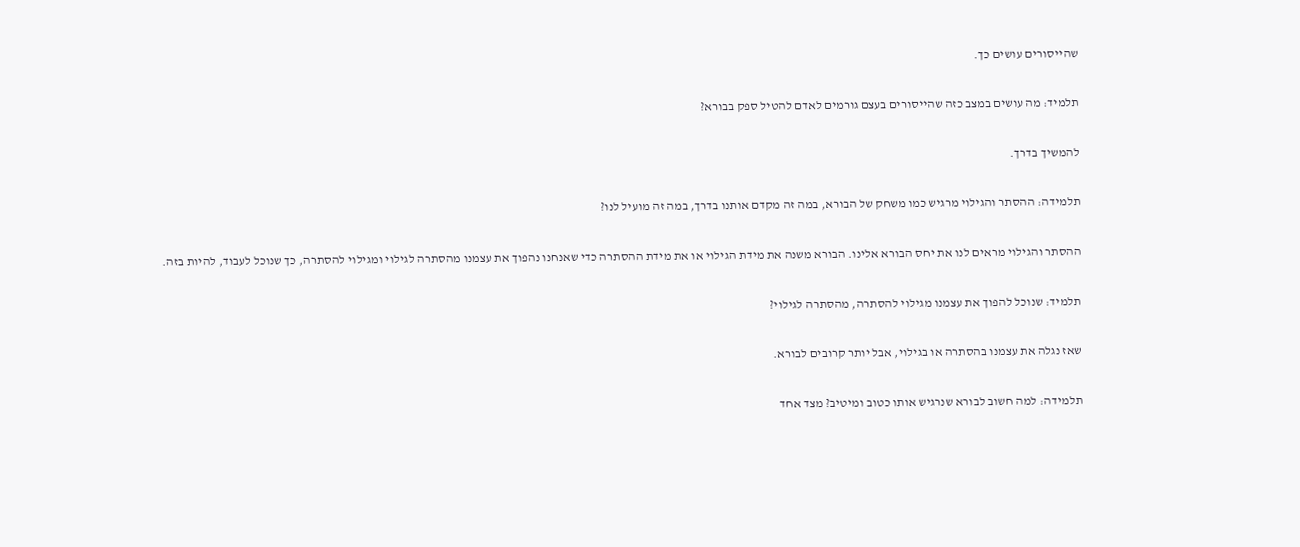שהייסורים עושים כך.

תלמיד: מה עושים במצב כזה שהייסורים בעצם גורמים לאדם להטיל ספק בבורא?

להמשיך בדרך.

תלמידה: ההסתר והגילוי מרגיש כמו משחק של הבורא, במה זה מקדם אותנו בדרך, במה זה מועיל לנו?

ההסתר והגילוי מראים לנו את יחס הבורא אלינו. הבורא משנה את מידת הגילוי או את מידת ההסתרה כדי שאנחנו נהפוך את עצמנו מהסתרה לגילוי ומגילוי להסתרה, כך שנוכל לעבוד, להיות בזה.

תלמיד: שנוכל להפוך את עצמנו מגילוי להסתרה, מהסתרה לגילוי?

שאז נגלה את עצמנו בהסתרה או בגילוי, אבל יותר קרובים לבורא.

תלמידה: למה חשוב לבורא שנרגיש אותו כטוב ומיטיב? מצד אחד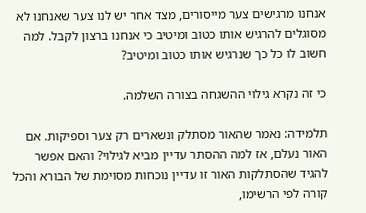אנחנו מרגישים צער מייסורים, מצד אחר יש לנו צער שאנחנו לא מסוגלים להרגיש אותו כטוב ומיטיב כי אנחנו ברצון לקבל. למה חשוב לו כל כך שנרגיש אותו כטוב ומיטיב?

כי זה נקרא גילוי ההשגחה בצורה השלמה.

תלמידה: נאמר שהאור מסתלק ונשארים רק צער וספיקות. אם האור נעלם, אז למה ההסתר עדיין מביא לגילוי? והאם אפשר להגיד שהסתלקות האור זו עדיין נוכחות מסוימת של הבורא והכל קורה לפי הרשימו,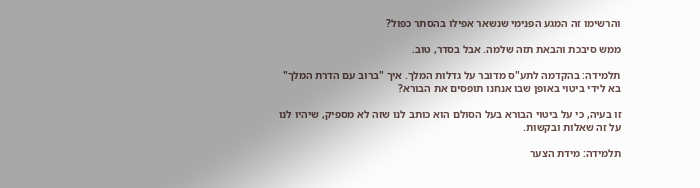והרשימו זה המגע הפנימי שנשאר אפילו בהסתר כפול?

ממש סיבכת והבאת תזה שלמה. אבל בסדר, טוב.

תלמידה: בהקדמה לתע"ס מדובר על גדלות המלך. איך "ברוב עם הדרת המלך" בא לידי ביטוי באופן שבו אנחנו תופסים את הבורא?

זו בעיה, כי על ביטוי הבורא בעל הסולם הוא כותב לנו שזה לא מספיק, שיהיו לנו על זה שאלות ובקשות.

תלמידה: מידת הצער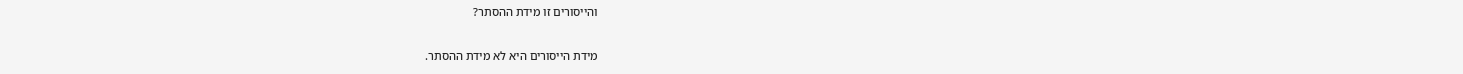והייסורים זו מידת ההסתר?

מידת הייסורים היא לא מידת ההסתר.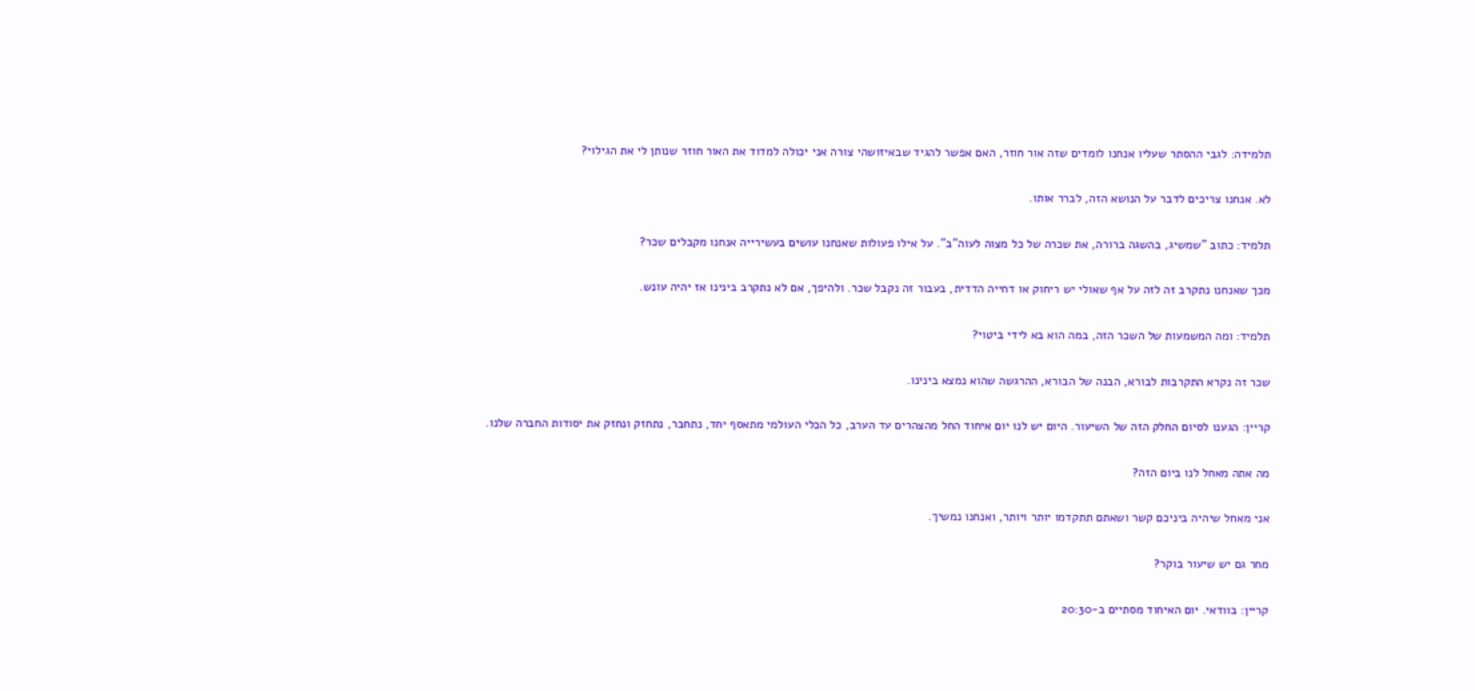תלמידה: לגבי ההסתר שעליו אנחנו לומדים שזה אור חוזר, האם אפשר להגיד שבאיזושהי צורה אני יכולה למדוד את האור חוזר שנותן לי את הגילוי?

לא. אנחנו צריכים לדבר על הנושא הזה, לברר אותו.

תלמיד: כתוב "שמשיג, בהשגה ברורה, את שכרה של כל מצוה לעוה"ב". על אילו פעולות שאנחנו עושים בעשירייה אנחנו מקבלים שכר?

מכך שאנחנו נתקרב זה לזה על אף שאולי יש ריחוק או דחייה הדדית, בעבור זה נקבל שכר. ולהיפך, אם לא נתקרב בינינו אז יהיה עונש.

תלמיד: ומה המשמעות של השכר הזה, במה הוא בא לידי ביטוי?

שכר זה נקרא התקרבות לבורא, הבנה של הבורא, ההרגשה שהוא נמצא בינינו.

קריין: הגענו לסיום החלק הזה של השיעור. היום יש לנו יום איחוד החל מהצהרים עד הערב, כל הכלי העולמי מתאסף יחד, נתחבר, נתחזק ונחזק את יסודות החברה שלנו.

מה אתה מאחל לנו ביום הזה?

אני מאחל שיהיה ביניכם קשר ושאתם תתקדמו יותר ויותר, ואנחנו נמשיך.

מחר גם יש שיעור בוקר?

קריין: בוודאי. יום האיחוד מסתיים ב-20:30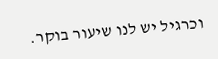וכרגיל יש לנו שיעור בוקר.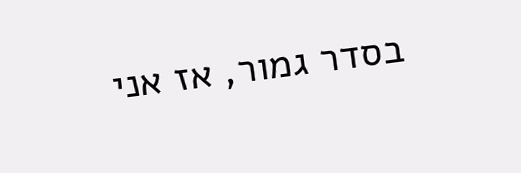בסדר גמור, אז אני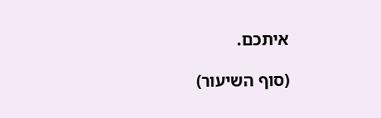איתכם.

(סוף השיעור)